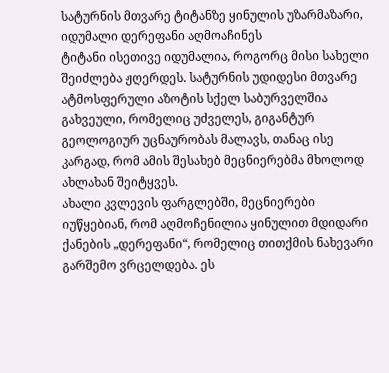სატურნის მთვარე ტიტანზე ყინულის უზარმაზარი, იდუმალი დერეფანი აღმოაჩინეს
ტიტანი ისეთივე იდუმალია, როგორც მისი სახელი შეიძლება ჟღერდეს. სატურნის უდიდესი მთვარე ატმოსფერული აზოტის სქელ საბურველშია გახვეული, რომელიც უძველეს, გიგანტურ გეოლოგიურ უცნაურობას მალავს, თანაც ისე კარგად, რომ ამის შესახებ მეცნიერებმა მხოლოდ ახლახან შეიტყვეს.
ახალი კვლევის ფარგლებში, მეცნიერები იუწყებიან, რომ აღმოჩენილია ყინულით მდიდარი ქანების „დერეფანი“, რომელიც თითქმის ნახევარი გარშემო ვრცელდება. ეს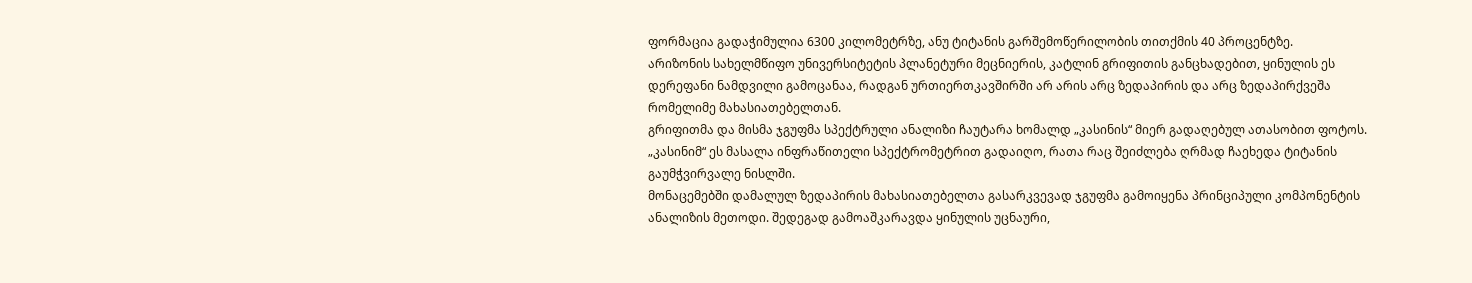ფორმაცია გადაჭიმულია 6300 კილომეტრზე, ანუ ტიტანის გარშემოწერილობის თითქმის 40 პროცენტზე.
არიზონის სახელმწიფო უნივერსიტეტის პლანეტური მეცნიერის, კატლინ გრიფითის განცხადებით, ყინულის ეს დერეფანი ნამდვილი გამოცანაა, რადგან ურთიერთკავშირში არ არის არც ზედაპირის და არც ზედაპირქვეშა რომელიმე მახასიათებელთან.
გრიფითმა და მისმა ჯგუფმა სპექტრული ანალიზი ჩაუტარა ხომალდ „კასინის“ მიერ გადაღებულ ათასობით ფოტოს. „კასინიმ“ ეს მასალა ინფრაწითელი სპექტრომეტრით გადაიღო, რათა რაც შეიძლება ღრმად ჩაეხედა ტიტანის გაუმჭვირვალე ნისლში.
მონაცემებში დამალულ ზედაპირის მახასიათებელთა გასარკვევად ჯგუფმა გამოიყენა პრინციპული კომპონენტის ანალიზის მეთოდი. შედეგად გამოაშკარავდა ყინულის უცნაური,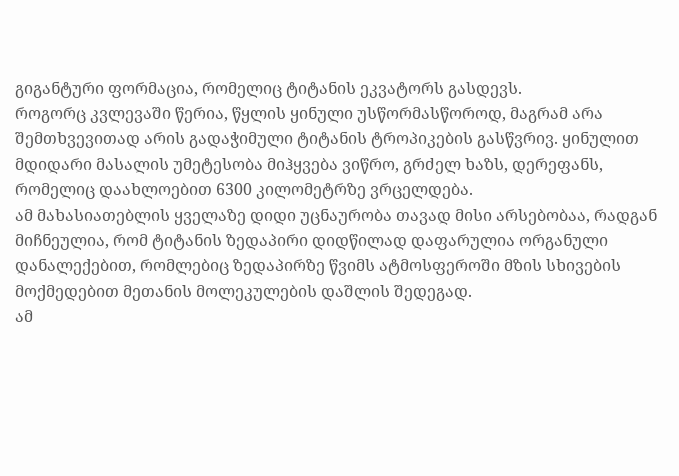გიგანტური ფორმაცია, რომელიც ტიტანის ეკვატორს გასდევს.
როგორც კვლევაში წერია, წყლის ყინული უსწორმასწოროდ, მაგრამ არა შემთხვევითად არის გადაჭიმული ტიტანის ტროპიკების გასწვრივ. ყინულით მდიდარი მასალის უმეტესობა მიჰყვება ვიწრო, გრძელ ხაზს, დერეფანს, რომელიც დაახლოებით 6300 კილომეტრზე ვრცელდება.
ამ მახასიათებლის ყველაზე დიდი უცნაურობა თავად მისი არსებობაა, რადგან მიჩნეულია, რომ ტიტანის ზედაპირი დიდწილად დაფარულია ორგანული დანალექებით, რომლებიც ზედაპირზე წვიმს ატმოსფეროში მზის სხივების მოქმედებით მეთანის მოლეკულების დაშლის შედეგად.
ამ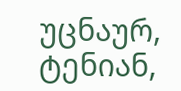უცნაურ, ტენიან,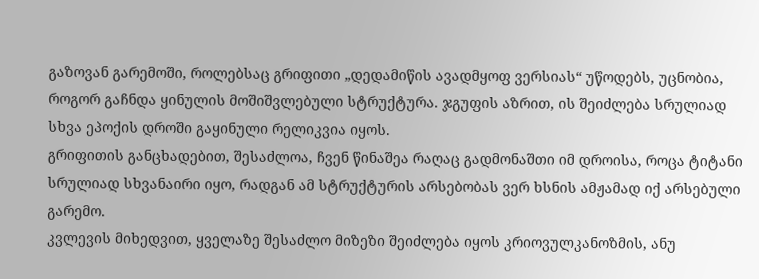გაზოვან გარემოში, როლებსაც გრიფითი „დედამიწის ავადმყოფ ვერსიას“ უწოდებს, უცნობია, როგორ გაჩნდა ყინულის მოშიშვლებული სტრუქტურა. ჯგუფის აზრით, ის შეიძლება სრულიად სხვა ეპოქის დროში გაყინული რელიკვია იყოს.
გრიფითის განცხადებით, შესაძლოა, ჩვენ წინაშეა რაღაც გადმონაშთი იმ დროისა, როცა ტიტანი სრულიად სხვანაირი იყო, რადგან ამ სტრუქტურის არსებობას ვერ ხსნის ამჟამად იქ არსებული გარემო.
კვლევის მიხედვით, ყველაზე შესაძლო მიზეზი შეიძლება იყოს კრიოვულკანოზმის, ანუ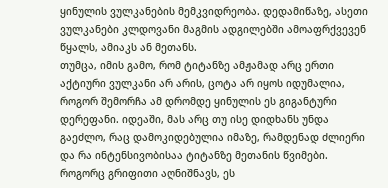ყინულის ვულკანების მემკვიდრეობა. დედამიწაზე, ასეთი ვულკანები კლდოვანი მაგმის ადგილებში ამოაფრქვევენ წყალს, ამიაკს ან მეთანს.
თუმცა, იმის გამო, რომ ტიტანზე ამჟამად არც ერთი აქტიური ვულკანი არ არის, ცოტა არ იყოს იდუმალია, როგორ შემორჩა ამ დრომდე ყინულის ეს გიგანტური დერეფანი. იდეაში, მას არც თუ ისე დიდხანს უნდა გაეძლო, რაც დამოკიდებულია იმაზე, რამდენად ძლიერი და რა ინტენსივობისაა ტიტანზე მეთანის წვიმები.
როგორც გრიფითი აღნიშნავს, ეს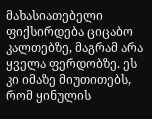მახასიათებელი ფიქსირდება ციცაბო კალთებზე, მაგრამ არა ყველა ფერდობზე. ეს კი იმაზე მიუთითებს, რომ ყინულის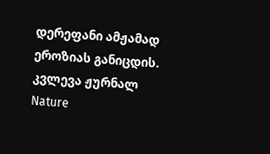დერეფანი ამჟამად ეროზიას განიცდის.
კვლევა ჟურნალ Nature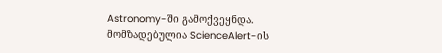Astronomy-ში გამოქვეყნდა.
მომზადებულია ScienceAlert-ის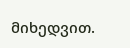მიხედვით.